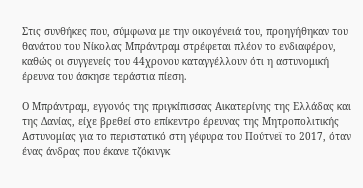Στις συνθήκες που, σύμφωνα με την οικογένειά του, προηγήθηκαν του θανάτου του Νίκολας Μπράντραμ στρέφεται πλέον το ενδιαφέρον, καθώς οι συγγενείς του 44χρονου καταγγέλλουν ότι η αστυνομική έρευνα του άσκησε τεράστια πίεση.

Ο Μπράντραμ, εγγονός της πριγκίπισσας Αικατερίνης της Ελλάδας και της Δανίας, είχε βρεθεί στο επίκεντρο έρευνας της Μητροπολιτικής Αστυνομίας για το περιστατικό στη γέφυρα του Πούτνεϊ το 2017, όταν ένας άνδρας που έκανε τζόκινγκ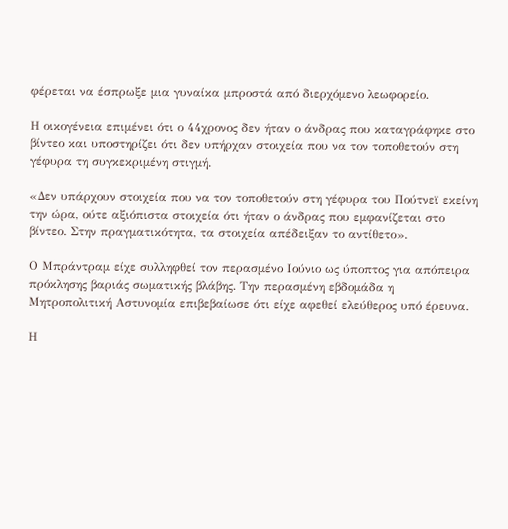φέρεται να έσπρωξε μια γυναίκα μπροστά από διερχόμενο λεωφορείο.

Η οικογένεια επιμένει ότι ο 44χρονος δεν ήταν ο άνδρας που καταγράφηκε στο βίντεο και υποστηρίζει ότι δεν υπήρχαν στοιχεία που να τον τοποθετούν στη γέφυρα τη συγκεκριμένη στιγμή.

«Δεν υπάρχουν στοιχεία που να τον τοποθετούν στη γέφυρα του Πούτνεϊ εκείνη την ώρα, ούτε αξιόπιστα στοιχεία ότι ήταν ο άνδρας που εμφανίζεται στο βίντεο. Στην πραγματικότητα, τα στοιχεία απέδειξαν το αντίθετο».

Ο Μπράντραμ είχε συλληφθεί τον περασμένο Ιούνιο ως ύποπτος για απόπειρα πρόκλησης βαριάς σωματικής βλάβης. Την περασμένη εβδομάδα η Μητροπολιτική Αστυνομία επιβεβαίωσε ότι είχε αφεθεί ελεύθερος υπό έρευνα.

Η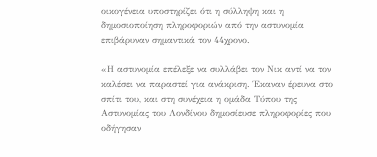οικογένεια υποστηρίζει ότι η σύλληψη και η δημοσιοποίηση πληροφοριών από την αστυνομία επιβάρυναν σημαντικά τον 44χρονο.

«Η αστυνομία επέλεξε να συλλάβει τον Νικ αντί να τον καλέσει να παραστεί για ανάκριση. Έκαναν έρευνα στο σπίτι του, και στη συνέχεια η ομάδα Τύπου της Αστυνομίας του Λονδίνου δημοσίευσε πληροφορίες που οδήγησαν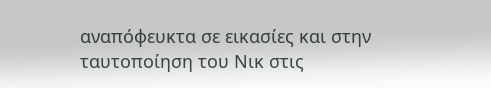αναπόφευκτα σε εικασίες και στην ταυτοποίηση του Νικ στις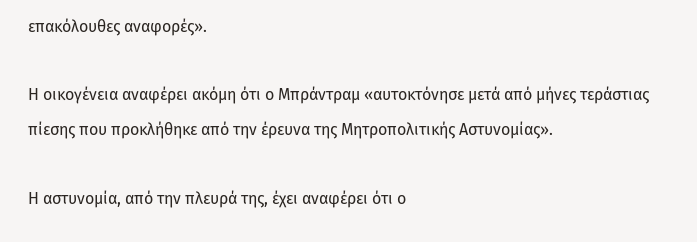επακόλουθες αναφορές».

Η οικογένεια αναφέρει ακόμη ότι ο Μπράντραμ «αυτοκτόνησε μετά από μήνες τεράστιας πίεσης που προκλήθηκε από την έρευνα της Μητροπολιτικής Αστυνομίας».

Η αστυνομία, από την πλευρά της, έχει αναφέρει ότι ο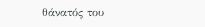θάνατός του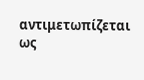αντιμετωπίζεται ως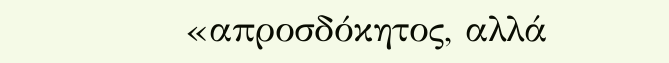«απροσδόκητος, αλλά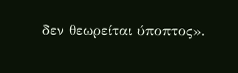δεν θεωρείται ύποπτος».